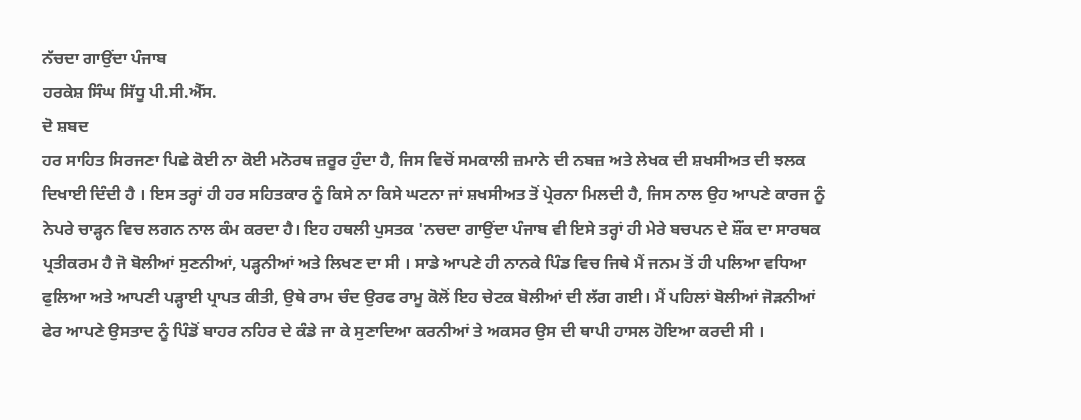ਨੱਚਦਾ ਗਾਉਂਦਾ ਪੰਜਾਬ
ਹਰਕੇਸ਼ ਸਿੰਘ ਸਿੱਧੂ ਪੀ.ਸੀ.ਐੱਸ.
ਦੋ ਸ਼ਬਦ
ਹਰ ਸਾਹਿਤ ਸਿਰਜਣਾ ਪਿਛੇ ਕੋਈ ਨਾ ਕੋਈ ਮਨੋਰਥ ਜ਼ਰੂਰ ਹੁੰਦਾ ਹੈ, ਜਿਸ ਵਿਚੋਂ ਸਮਕਾਲੀ ਜ਼ਮਾਨੇ ਦੀ ਨਬਜ਼ ਅਤੇ ਲੇਖਕ ਦੀ ਸ਼ਖਸੀਅਤ ਦੀ ਝਲਕ ਦਿਖਾਈ ਦਿੰਦੀ ਹੈ । ਇਸ ਤਰ੍ਹਾਂ ਹੀ ਹਰ ਸਹਿਤਕਾਰ ਨੂੰ ਕਿਸੇ ਨਾ ਕਿਸੇ ਘਟਨਾ ਜਾਂ ਸ਼ਖਸੀਅਤ ਤੋਂ ਪ੍ਰੇਰਨਾ ਮਿਲਦੀ ਹੈ, ਜਿਸ ਨਾਲ ਉਹ ਆਪਣੇ ਕਾਰਜ ਨੂੰ ਨੇਪਰੇ ਚਾੜ੍ਹਨ ਵਿਚ ਲਗਨ ਨਾਲ ਕੰਮ ਕਰਦਾ ਹੈ। ਇਹ ਹਥਲੀ ਪੁਸਤਕ 'ਨਚਦਾ ਗਾਉਂਦਾ ਪੰਜਾਬ ਵੀ ਇਸੇ ਤਰ੍ਹਾਂ ਹੀ ਮੇਰੇ ਬਚਪਨ ਦੇ ਸ਼ੌਂਕ ਦਾ ਸਾਰਥਕ ਪ੍ਰਤੀਕਰਮ ਹੈ ਜੋ ਬੋਲੀਆਂ ਸੁਣਨੀਆਂ, ਪੜ੍ਹਨੀਆਂ ਅਤੇ ਲਿਖਣ ਦਾ ਸੀ । ਸਾਡੇ ਆਪਣੇ ਹੀ ਨਾਨਕੇ ਪਿੰਡ ਵਿਚ ਜਿਥੇ ਮੈਂ ਜਨਮ ਤੋਂ ਹੀ ਪਲਿਆ ਵਧਿਆ ਫੁਲਿਆ ਅਤੇ ਆਪਣੀ ਪੜ੍ਹਾਈ ਪ੍ਰਾਪਤ ਕੀਤੀ, ਉਥੇ ਰਾਮ ਚੰਦ ਉਰਫ ਰਾਮੂ ਕੋਲੋਂ ਇਹ ਚੇਟਕ ਬੋਲੀਆਂ ਦੀ ਲੱਗ ਗਈ। ਮੈਂ ਪਹਿਲਾਂ ਬੋਲੀਆਂ ਜੋੜਨੀਆਂ ਫੇਰ ਆਪਣੇ ਉਸਤਾਦ ਨੂੰ ਪਿੰਡੋਂ ਬਾਹਰ ਨਹਿਰ ਦੇ ਕੰਡੇ ਜਾ ਕੇ ਸੁਣਾਦਿਆ ਕਰਨੀਆਂ ਤੇ ਅਕਸਰ ਉਸ ਦੀ ਥਾਪੀ ਹਾਸਲ ਹੋਇਆ ਕਰਦੀ ਸੀ ।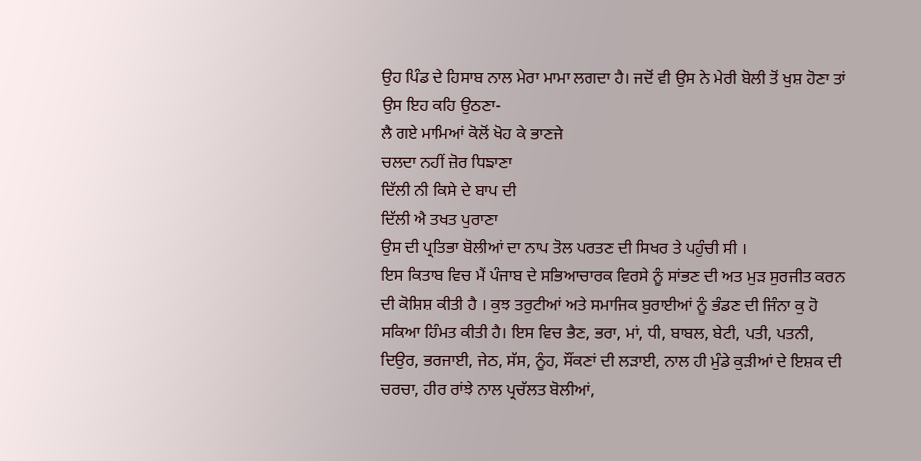ਉਹ ਪਿੰਡ ਦੇ ਹਿਸਾਬ ਨਾਲ ਮੇਰਾ ਮਾਮਾ ਲਗਦਾ ਹੈ। ਜਦੋਂ ਵੀ ਉਸ ਨੇ ਮੇਰੀ ਬੋਲੀ ਤੋਂ ਖੁਸ਼ ਹੋਣਾ ਤਾਂ ਉਸ ਇਹ ਕਹਿ ਉਠਣਾ-
ਲੈ ਗਏ ਮਾਮਿਆਂ ਕੋਲੋਂ ਖੋਹ ਕੇ ਭਾਣਜੇ
ਚਲਦਾ ਨਹੀਂ ਜ਼ੋਰ ਧਿਙਾਣਾ
ਦਿੱਲੀ ਨੀ ਕਿਸੇ ਦੇ ਬਾਪ ਦੀ
ਦਿੱਲੀ ਐ ਤਖਤ ਪੁਰਾਣਾ
ਉਸ ਦੀ ਪ੍ਰਤਿਭਾ ਬੋਲੀਆਂ ਦਾ ਨਾਪ ਤੋਲ ਪਰਤਣ ਦੀ ਸਿਖਰ ਤੇ ਪਹੁੰਚੀ ਸੀ ।
ਇਸ ਕਿਤਾਬ ਵਿਚ ਮੈਂ ਪੰਜਾਬ ਦੇ ਸਭਿਆਚਾਰਕ ਵਿਰਸੇ ਨੂੰ ਸਾਂਭਣ ਦੀ ਅਤ ਮੁੜ ਸੁਰਜੀਤ ਕਰਨ ਦੀ ਕੋਸ਼ਿਸ਼ ਕੀਤੀ ਹੈ । ਕੁਝ ਤਰੁਟੀਆਂ ਅਤੇ ਸਮਾਜਿਕ ਬੁਰਾਈਆਂ ਨੂੰ ਭੰਡਣ ਦੀ ਜਿੰਨਾ ਕੁ ਹੋ ਸਕਿਆ ਹਿੰਮਤ ਕੀਤੀ ਹੈ। ਇਸ ਵਿਚ ਭੈਣ, ਭਰਾ, ਮਾਂ, ਧੀ, ਬਾਬਲ, ਬੇਟੀ, ਪਤੀ, ਪਤਨੀ, ਦਿਉਰ, ਭਰਜਾਈ, ਜੇਠ, ਸੱਸ, ਨੂੰਹ, ਸੌਂਕਣਾਂ ਦੀ ਲੜਾਈ, ਨਾਲ ਹੀ ਮੁੰਡੇ ਕੁੜੀਆਂ ਦੇ ਇਸ਼ਕ ਦੀ ਚਰਚਾ, ਹੀਰ ਰਾਂਝੇ ਨਾਲ ਪ੍ਰਚੱਲਤ ਬੋਲੀਆਂ,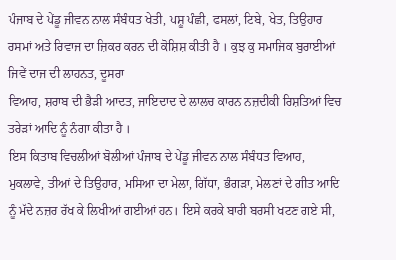ਪੰਜਾਬ ਦੇ ਪੇਂਡੂ ਜੀਵਨ ਨਾਲ ਸੰਬੰਧਤ ਖੇਤੀ, ਪਸ਼ੂ ਪੰਛੀ, ਫਸਲਾਂ, ਟਿਬੇ, ਖੇਤ, ਤਿਉਹਾਰ ਰਸਮਾਂ ਅਤੇ ਰਿਵਾਜ ਦਾ ਜ਼ਿਕਰ ਕਰਨ ਦੀ ਕੋਸ਼ਿਸ਼ ਕੀਤੀ ਹੈ । ਕੁਝ ਕੁ ਸਮਾਜਿਕ ਬੁਰਾਈਆਂ ਜਿਵੇਂ ਦਾਜ ਦੀ ਲਾਹਨਤ, ਦੂਸਰਾ
ਵਿਆਹ, ਸ਼ਰਾਬ ਦੀ ਭੈੜੀ ਆਦਤ, ਜਾਇਦਾਦ ਦੇ ਲਾਲਚ ਕਾਰਨ ਨਜ਼ਦੀਕੀ ਰਿਸ਼ਤਿਆਂ ਵਿਚ ਤਰੇੜਾਂ ਆਦਿ ਨੂੰ ਨੰਗਾ ਕੀਤਾ ਹੈ ।
ਇਸ ਕਿਤਾਬ ਵਿਚਲੀਆਂ ਬੋਲੀਆਂ ਪੰਜਾਬ ਦੇ ਪੇਂਡੂ ਜੀਵਨ ਨਾਲ ਸੰਬੰਧਤ ਵਿਆਹ, ਮੁਕਲਾਵੇ, ਤੀਆਂ ਦੇ ਤਿਉਹਾਰ, ਮਸਿਆ ਦਾ ਮੇਲਾ, ਗਿੱਧਾ, ਭੰਗੜਾ, ਮੇਲਣਾਂ ਦੇ ਗੀਤ ਆਦਿ ਨੂੰ ਮੱਦੇ ਨਜ਼ਰ ਰੱਖ ਕੇ ਲਿਖੀਆਂ ਗਈਆਂ ਹਨ। ਇਸੇ ਕਰਕੇ ਬਾਰੀ ਬਰਸੀ ਖਟਣ ਗਏ ਸੀ,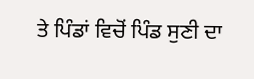ਤੇ ਪਿੰਡਾਂ ਵਿਚੋਂ ਪਿੰਡ ਸੁਣੀ ਦਾ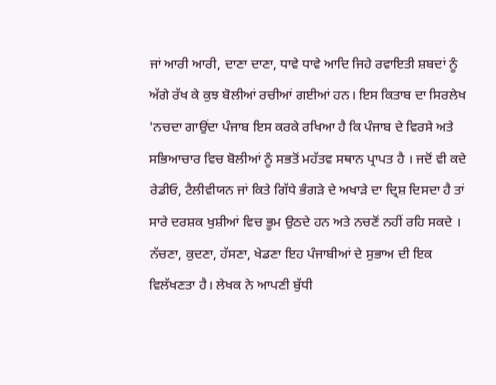ਜਾਂ ਆਰੀ ਆਰੀ, ਦਾਣਾ ਦਾਣਾ, ਧਾਵੇ ਧਾਵੇ ਆਦਿ ਜਿਹੇ ਰਵਾਇਤੀ ਸ਼ਬਦਾਂ ਨੂੰ ਅੱਗੇ ਰੱਖ ਕੇ ਕੁਝ ਬੋਲੀਆਂ ਰਚੀਆਂ ਗਈਆਂ ਹਨ। ਇਸ ਕਿਤਾਬ ਦਾ ਸਿਰਲੇਖ 'ਨਚਦਾ ਗਾਉਂਦਾ ਪੰਜਾਬ ਇਸ ਕਰਕੇ ਰਖਿਆ ਹੈ ਕਿ ਪੰਜਾਬ ਦੇ ਵਿਰਸੇ ਅਤੇ ਸਭਿਆਚਾਰ ਵਿਚ ਬੋਲੀਆਂ ਨੂੰ ਸਭਤੋਂ ਮਹੱਤਵ ਸਥਾਨ ਪ੍ਰਾਪਤ ਹੈ । ਜਦੋਂ ਵੀ ਕਦੇ ਰੇਡੀਓ, ਟੈਲੀਵੀਯਨ ਜਾਂ ਕਿਤੇ ਗਿੱਧੇ ਭੰਗੜੇ ਦੇ ਅਖਾੜੇ ਦਾ ਦ੍ਰਿਸ਼ ਦਿਸਦਾ ਹੈ ਤਾਂ ਸਾਰੇ ਦਰਸ਼ਕ ਖੁਸ਼ੀਆਂ ਵਿਚ ਭੂਮ ਉਠਦੇ ਹਨ ਅਤੇ ਨਚਣੋਂ ਨਹੀਂ ਰਹਿ ਸਕਦੇ । ਨੱਚਣਾ, ਕੁਦਣਾ, ਹੱਸਣਾ, ਖੇਡਣਾ ਇਹ ਪੰਜਾਬੀਆਂ ਦੇ ਸੁਭਾਅ ਦੀ ਇਕ ਵਿਲੱਖਣਤਾ ਹੈ। ਲੇਖਕ ਨੇ ਆਪਣੀ ਬੁੱਧੀ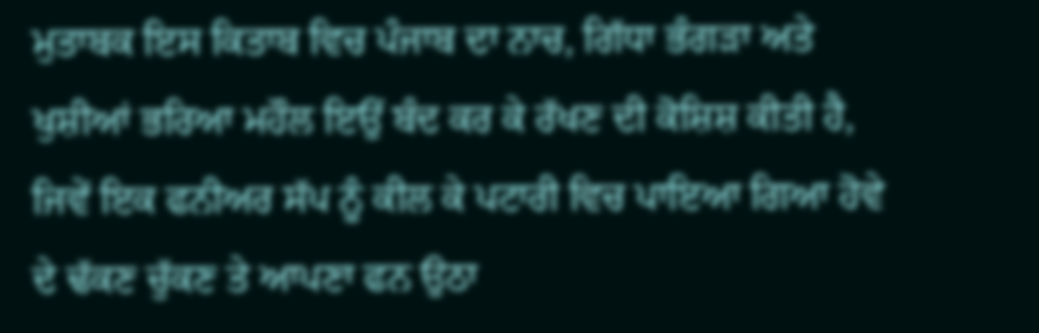ਮੁਤਾਬਕ ਇਸ ਕਿਤਾਬ ਵਿਚ ਪੰਜਾਬ ਦਾ ਨਾਚ, ਗਿੱਧਾ ਭੰਗੜਾ ਅਤੇ ਖੁਸ਼ੀਆਂ ਭਰਿਆ ਮਹੌਲ ਇਉਂ ਬੰਦ ਕਰ ਕੇ ਰੱਖਣ ਦੀ ਕੋਸ਼ਿਸ਼ ਕੀਤੀ ਹੈ, ਜਿਵੇਂ ਇਕ ਫਨੀਅਰ ਸੱਪ ਨੂੰ ਕੀਲ ਕੇ ਪਟਾਰੀ ਵਿਚ ਪਾਇਆ ਗਿਆ ਹੋਵੇ ਦੇ ਢੱਕਣ ਚੁੱਕਣ ਤੇ ਆਪਣਾ ਫਨ ਉਠਾ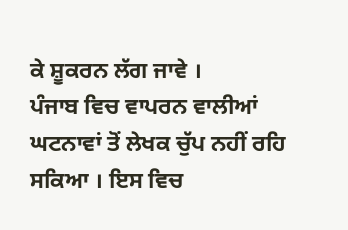ਕੇ ਸ਼ੂਕਰਨ ਲੱਗ ਜਾਵੇ ।
ਪੰਜਾਬ ਵਿਚ ਵਾਪਰਨ ਵਾਲੀਆਂ ਘਟਨਾਵਾਂ ਤੋਂ ਲੇਖਕ ਚੁੱਪ ਨਹੀਂ ਰਹਿ ਸਕਿਆ । ਇਸ ਵਿਚ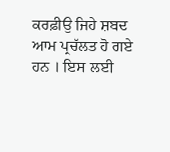ਕਰਫ਼ੀਉ ਜਿਹੇ ਸ਼ਬਦ ਆਮ ਪ੍ਰਚੱਲਤ ਹੋ ਗਏ ਹਨ । ਇਸ ਲਈ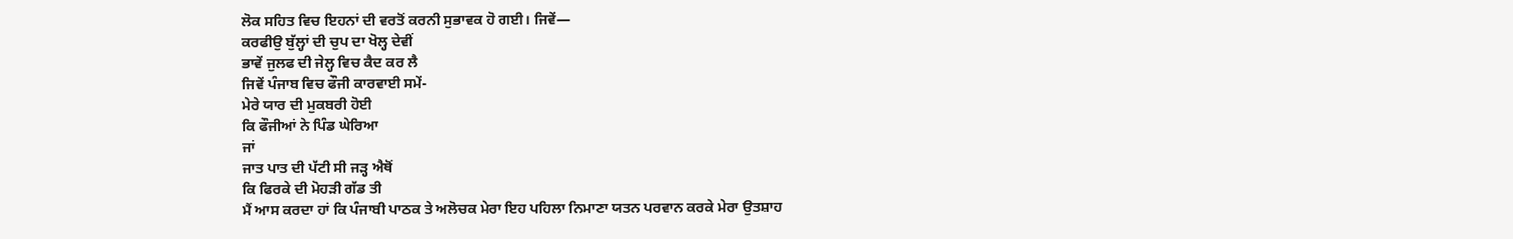ਲੋਕ ਸਹਿਤ ਵਿਚ ਇਹਨਾਂ ਦੀ ਵਰਤੋਂ ਕਰਨੀ ਸੁਭਾਵਕ ਹੋ ਗਈ। ਜਿਵੇਂ—
ਕਰਫੀਉ ਬੁੱਲ੍ਹਾਂ ਦੀ ਚੁਪ ਦਾ ਖੋਲ੍ਹ ਦੇਵੀਂ
ਭਾਵੇਂ ਜੁਲਫ ਦੀ ਜੇਲ੍ਹ ਵਿਚ ਕੈਦ ਕਰ ਲੈ
ਜਿਵੇਂ ਪੰਜਾਬ ਵਿਚ ਫੌਜੀ ਕਾਰਵਾਈ ਸਮੇਂ-
ਮੇਰੇ ਯਾਰ ਦੀ ਮੁਕਬਰੀ ਹੋਈ
ਕਿ ਫੌਜੀਆਂ ਨੇ ਪਿੰਡ ਘੇਰਿਆ
ਜਾਂ
ਜਾਤ ਪਾਤ ਦੀ ਪੱਟੀ ਸੀ ਜੜ੍ਹ ਐਥੋਂ
ਕਿ ਫਿਰਕੇ ਦੀ ਮੋਹੜੀ ਗੱਡ ਤੀ
ਮੈਂ ਆਸ ਕਰਦਾ ਹਾਂ ਕਿ ਪੰਜਾਬੀ ਪਾਠਕ ਤੇ ਅਲੋਚਕ ਮੇਰਾ ਇਹ ਪਹਿਲਾ ਨਿਮਾਣਾ ਯਤਨ ਪਰਵਾਨ ਕਰਕੇ ਮੇਰਾ ਉਤਸ਼ਾਹ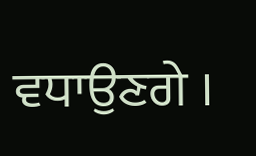ਵਧਾਉਣਗੇ ।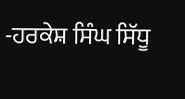-ਹਰਕੇਸ਼ ਸਿੰਘ ਸਿੱਧੂ